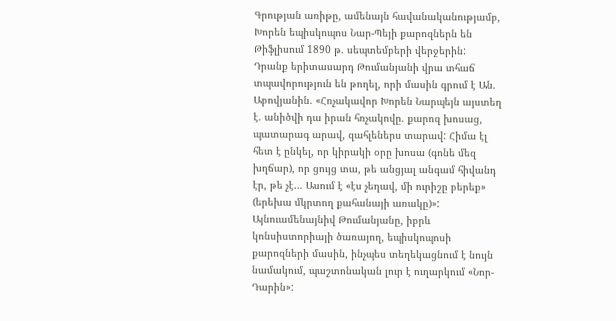Գրության առիթը, ամենայն հավանականությամբ, Խորեն եպիսկոպոս Նար-Պեյի քարոզներն են Թիֆլիսում 1890 թ. սեպտեմբերի վերջերին: Դրանք երիտասարդ Թումանյանի վրա տհաճ տպավորություն են թողել, որի մասին գրում է Ան. Աբովյանին. «Հռչակավոր Խորեն Նարպեյն այստեղ է. անիծվի դա իրան հռչակովը. քարոզ խոսաց, պատարագ արավ, զահլեներս տարավ: Հիմա էլ հետ է ընկել, որ կիրակի օրը խոսա (գոնե մեզ խղճար), որ ցույց տա, թե անցյալ անգամ հիվանդ էր, թե չէ… Ասում է «էս չեղավ, մի ուրիշը բերեք» (երեխա մկրտող քահանայի առակը)»: Այնուամենայնիվ Թումանյանը, իբրև կոնսիստորիայի ծառայող, եպիսկոպոսի քարոզների մասին, ինչպես տեղեկացնում է նույն նամակում, պաշտոնական լուր է ուղարկում «Նոր-Դարին»: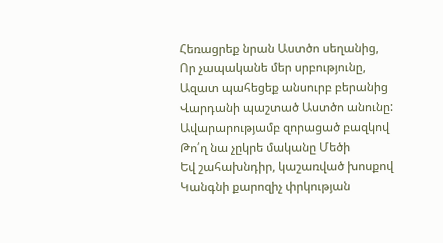Հեռացրեք նրան Աստծո սեղանից,
Որ չապականե մեր սրբությունը,
Ազատ պահեցեք անսուրբ բերանից
Վարդանի պաշտած Աստծո անունը:
Ավարարությամբ զորացած բազկով
Թո՛ղ նա չըկրե մականը Մեծի
Եվ շահախնդիր, կաշառված խոսքով
Կանգնի քարոզիչ փրկության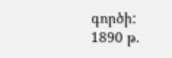գործի:
1890 թ.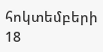հոկտեմբերի 18